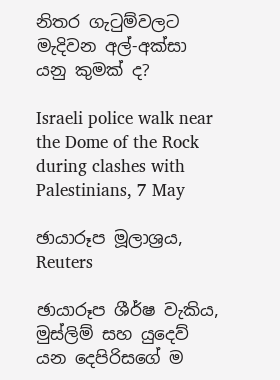නිතර ගැටුම්වලට මැදිවන අල්-අක්සා යනු කුමක් ද?

Israeli police walk near the Dome of the Rock during clashes with Palestinians, 7 May

ඡායාරූප මූලාශ්‍රය, Reuters

ඡායාරූප ශීර්ෂ වැකිය, මුස්ලිම් සහ යුදෙව් යන දෙපිරිසගේ ම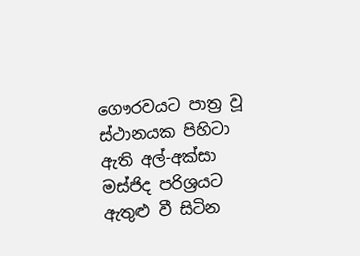ගෞරවයට පාත්‍ර වූ ස්ථානයක පිහිටා ඇති අල්-අක්සා මස්ජිද පරිශ්‍රයට ඇතුළු වී සිටින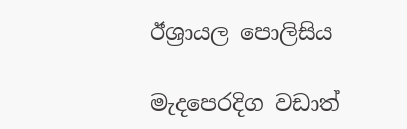ඊශ්‍රායල පොලිසිය

මැදපෙරදිග වඩාත්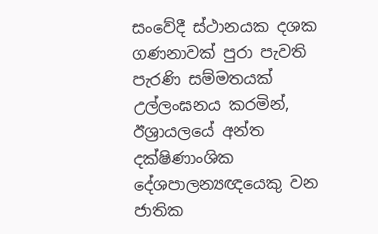සංවේදී ස්ථානයක දශක ගණනාවක් පුරා පැවති පැරණි සම්මතයක් උල්ලංඝනය කරමින්, ඊශ්‍රායලයේ අන්ත දක්ෂිණාංශික දේශපාලන්‍යඥයෙකු වන ජාතික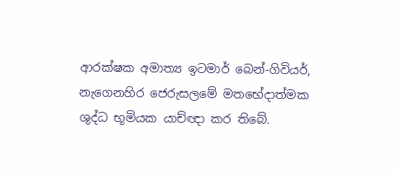ආරක්ෂක අමාත්‍ය ඉටමාර් බෙන්-ගිවියර්, නැගෙනහිර ජෙරුසලමේ මතභේදාත්මක ශුද්ධ භූමියක යාච්ඥා කර තිබේ.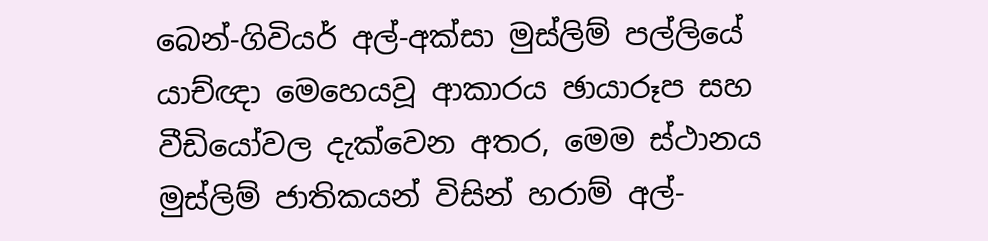බෙන්-ගිවියර් අල්-අක්සා මුස්ලිම් පල්ලියේ යාච්ඥා මෙහෙයවූ ආකාරය ඡායාරූප සහ වීඩියෝවල දැක්වෙන අතර, මෙම ස්ථානය මුස්ලිම් ජාතිකයන් විසින් හරාම් අල්-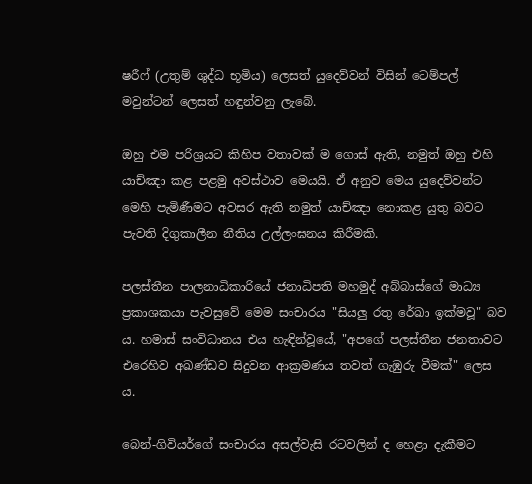ෂරීෆ් (උතුම් ශුද්ධ භූමිය) ලෙසත් යුදෙව්වන් විසින් ටෙම්පල් මවුන්ටන් ලෙසත් හඳුන්වනු ලැබේ.

ඔහු එම පරිශ්‍රයට කිහිප වතාවක් ම ගොස් ඇති, නමුත් ඔහු එහි යාච්ඤා කළ පළමු අවස්ථාව මෙයයි. ඒ අනුව මෙය යුදෙව්වන්ට මෙහි පැමිණීමට අවසර ඇති නමුත් යාච්ඤා නොකළ යුතු බවට පැවති දිගුකාලීන නීතිය උල්ලංඝනය කිරීමකි.

පලස්තීන පාලනාධිකාරියේ ජනාධිපති මහමුද් අබ්බාස්ගේ මාධ්‍ය ප්‍රකාශකයා පැවසුවේ මෙම සංචාරය "සියලු රතු රේඛා ඉක්මවූ" බව ය. හමාස් සංවිධානය එය හැඳින්වූයේ, "අපගේ පලස්තීන ජනතාවට එරෙහිව අඛණ්ඩව සිදුවන ආක්‍රමණය තවත් ගැඹුරු වීමක්" ලෙස ය.

බෙන්-ගිවියර්ගේ සංචාරය අසල්වැසි රටවලින් ද හෙළා දැකීමට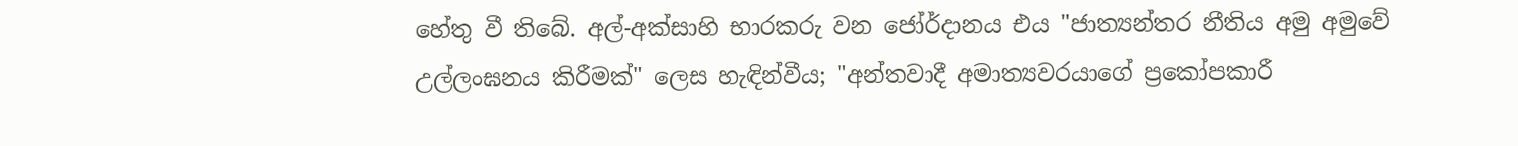හේතු වී තිබේ. අල්-අක්සාහි භාරකරු වන ජෝර්දානය එය "ජාත්‍යන්තර නීතිය අමු අමුවේ උල්ලංඝනය කිරීමක්" ලෙස හැඳින්වීය; "අන්තවාදී අමාත්‍යවරයාගේ ප්‍රකෝපකාරී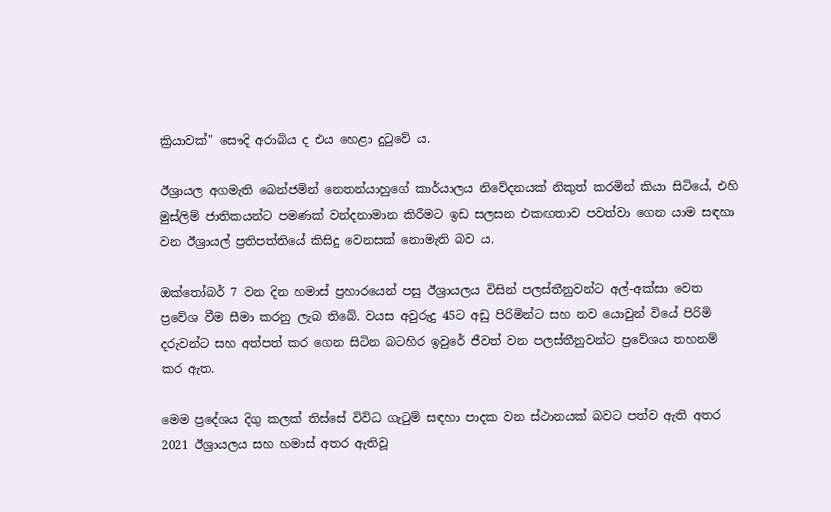ක්‍රියාවක්" සෞදි අරාබිය ද එය හෙළා දුටුවේ ය.

ඊශ්‍රායල අගමැති බෙන්ජමින් නෙතන්යාහුගේ කාර්යාලය නිවේදනයක් නිකුත් කරමින් කියා සිටියේ, එහි මුස්ලිම් ජාතිකයන්ට පමණක් වන්දනාමාන කිරීමට ඉඩ සලසන එකඟතාව පවත්වා ගෙන යාම සඳහා වන ඊශ්‍රායල් ප්‍රතිපත්තියේ කිසිදු වෙනසක් නොමැති බව ය.

ඔක්තෝබර් 7 වන දින හමාස් ප්‍රහාරයෙන් පසු ඊශ්‍රායලය විසින් පලස්තීනුවන්ට අල්-අක්සා වෙත ප්‍රවේශ වීම සීමා කරනු ලැබ තිබේ. වයස අවුරුදු 45ට අඩු පිරිමින්ට සහ නව යොවුන් වියේ පිරිමි දරුවන්ට සහ අත්පත් කර ගෙන සිටින බටහිර ඉවුරේ ජීවත් වන පලස්තීනුවන්ට ප්‍රවේශය තහනම් කර ඇත.

මෙම ප්‍රදේශය දිගු කලක් තිස්සේ විවිධ ගැටුම් සඳහා පාදක වන ස්ථානයක් බවට පත්ව ඇති අතර 2021 ඊශ්‍රායලය සහ හමාස් අතර ඇතිවූ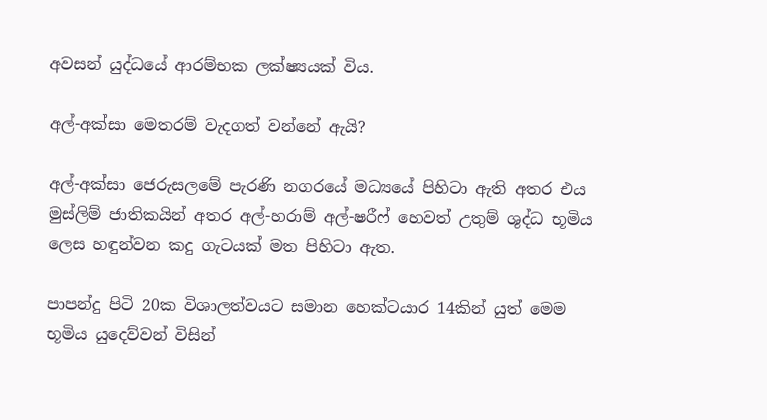අවසන් යුද්ධයේ ආරම්භක ලක්ෂ්‍යයක් විය.

අල්-අක්සා මෙතරම් වැදගත් වන්නේ ඇයි?

අල්-අක්සා ජෙරුසලමේ පැරණි නගරයේ මධ්‍යයේ පිහිටා ඇති අතර එය මුස්ලිම් ජාතිකයින් අතර අල්-හරාම් අල්-ෂරීෆ් හෙවත් උතුම් ශුද්ධ භූමිය ලෙස හඳුන්වන කදු ගැටයක් මත පිහිටා ඇත.

පාපන්දු පිටි 20ක විශාලත්වයට සමාන හෙක්ටයාර 14කින් යුත් මෙම භූමිය යුදෙව්වන් විසින්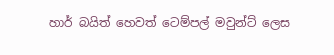හාර් බයිත් හෙවත් ටෙම්පල් මවුන්ට් ලෙස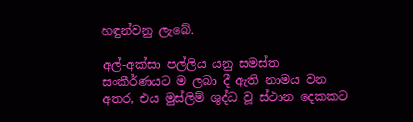හඳුන්වනු ලැබේ.

අල්-අක්සා පල්ලිය යනු සමස්ත සංකීර්ණයට ම ලබා දී ඇති නාමය වන අතර, එය මුස්ලිම් ශුද්ධ වූ ස්ථාන දෙකකට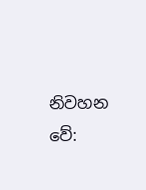නිවහන වේ: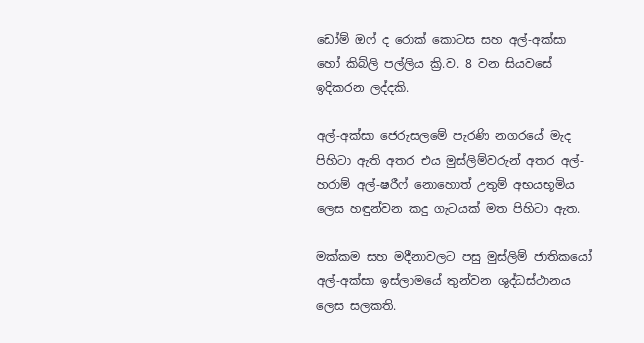ඩෝම් ඔෆ් ද රොක් කොටස සහ අල්-අක්සා හෝ කිබ්ලි පල්ලිය ක්‍රි.ව. 8 වන සියවසේ ඉදිකරන ලද්දකි.

අල්-අක්සා ජෙරුසලමේ පැරණි නගරයේ මැද පිහිටා ඇති අතර එය මුස්ලිම්වරුන් අතර අල්-හරාම් අල්-ෂරීෆ් නොහොත් උතුම් අභයභූමිය ලෙස හඳුන්වන කදු ගැටයක් මත පිහිටා ඇත.

මක්කම සහ මදීනාවලට පසු මුස්ලිම් ජාතිකයෝ අල්-අක්සා ඉස්ලාමයේ තුන්වන ශුද්ධස්ථානය ලෙස සලකති.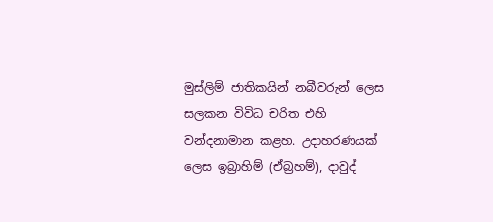මුස්ලිම් ජාතිකයින් නබීවරුන් ලෙස සලකන විවිධ චරිත එහි වන්දනාමාන කළහ. උදාහරණයක් ලෙස ඉබ්‍රාහිම් (ඒබ්‍රහම්), දාවුද්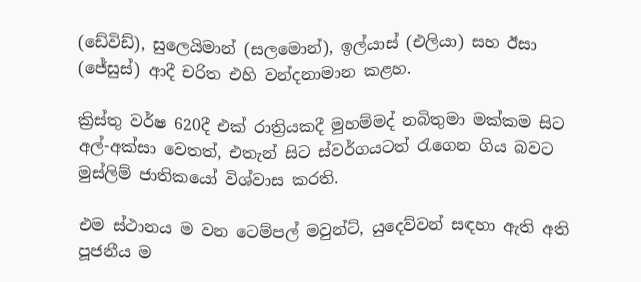(ඩේවිඩ්), සුලෙයිමාන් (සලමොන්), ඉල්යාස් (එලියා) සහ ඊසා (ජේසුස්) ආදී චරිත එහි වන්දනාමාන කළහ.

ක්‍රිස්තු වර්ෂ 620දී එක් රාත්‍රියකදී මුහම්මද් නබිතුමා මක්කම සිට අල්-අක්සා වෙතත්, එතැන් සිට ස්වර්ගයටත් රැගෙන ගිය බවට මුස්ලිම් ජාතිකයෝ විශ්වාස කරති.

එම ස්ථානය ම වන ටෙම්පල් මවුන්ට්, යුදෙව්වන් සඳහා ඇති අති පූජනීය ම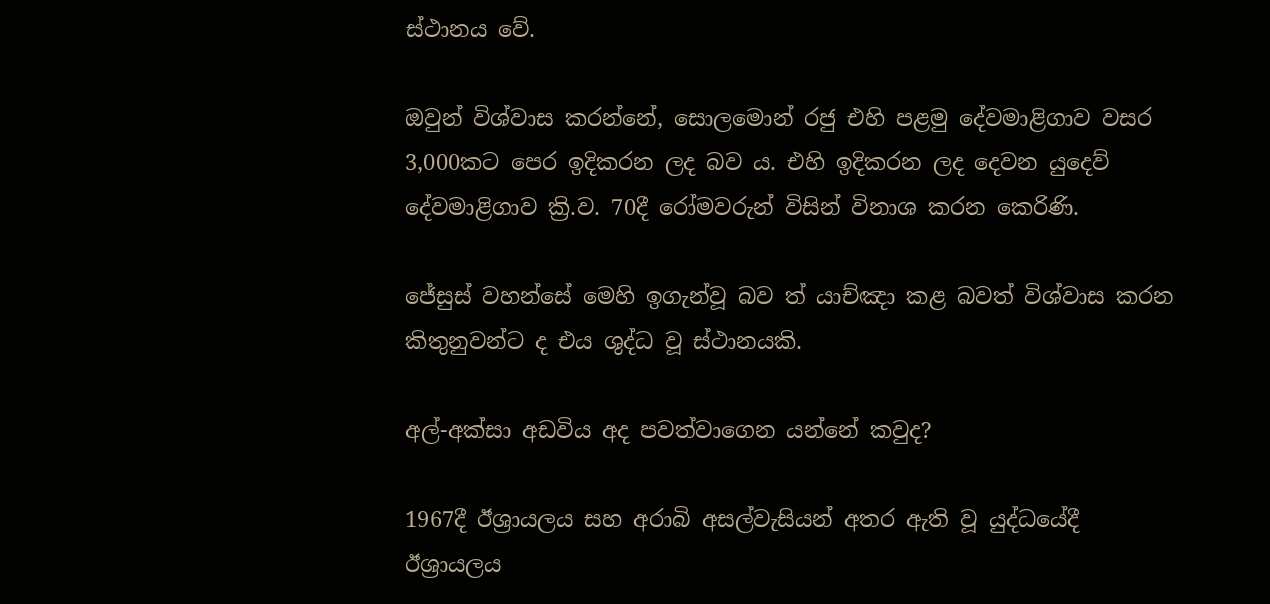ස්ථානය වේ.

ඔවුන් විශ්වාස කරන්නේ, සොලමොන් රජු එහි පළමු දේවමාළිගාව වසර 3,000කට පෙර ඉදිකරන ලද බව ය. එහි ඉදිකරන ලද දෙවන යුදෙව් දේවමාළිගාව ක්‍රි.ව. 70දී රෝමවරුන් විසින් විනාශ කරන කෙරිණි.

ජේසුස් වහන්සේ මෙහි ඉගැන්වූ බව ත් යාච්ඤා කළ බවත් විශ්වාස කරන කිතුනුවන්ට ද එය ශුද්ධ වූ ස්ථානයකි.

අල්-අක්සා අඩවිය අද පවත්වාගෙන යන්නේ කවුද?

1967දී ඊශ්‍රායලය සහ අරාබි අසල්වැසියන් අතර ඇති වූ යුද්ධයේදී ඊශ්‍රායලය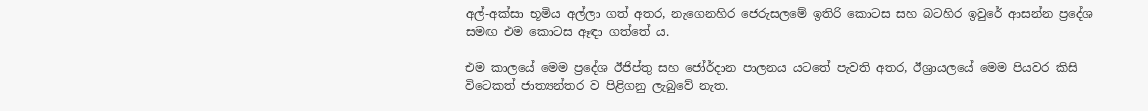අල්-අක්සා භූමිය අල්ලා ගත් අතර, නැගෙනහිර ජෙරුසලමේ ඉතිරි කොටස සහ බටහිර ඉවුරේ ආසන්න ප්‍රදේශ සමඟ එම කොටස ඈඳා ගත්තේ ය.

එම කාලයේ මෙම ප්‍රදේශ ඊජිප්තු සහ ජෝර්දාන පාලනය යටතේ පැවති අතර, ඊශ්‍රායලයේ මෙම පියවර කිසි විටෙකත් ජාත්‍යන්තර ව පිළිගනු ලැබුවේ නැත.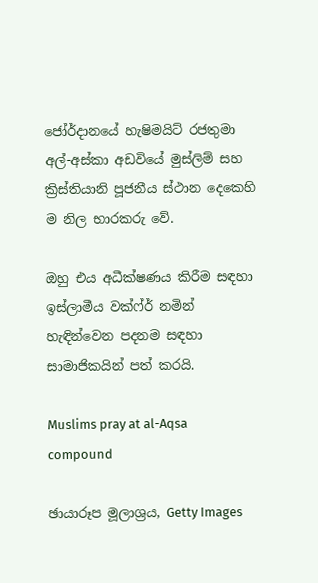ජෝර්දානයේ හැෂිමයිට් රජතුමා අල්-අස්කා අඩවියේ මුස්ලිම් සහ ක්‍රිස්තියානි පූජනීය ස්ථාන දෙකෙහි ම නිල භාරකරු වේ.

ඔහු එය අධීක්ෂණය කිරීම සඳහා ඉස්ලාමීය වක්ෆ්ර් නමින් හැඳින්වෙන පදනම සඳහා සාමාජිකයින් පත් කරයි.

Muslims pray at al-Aqsa compound

ඡායාරූප මූලාශ්‍රය, Getty Images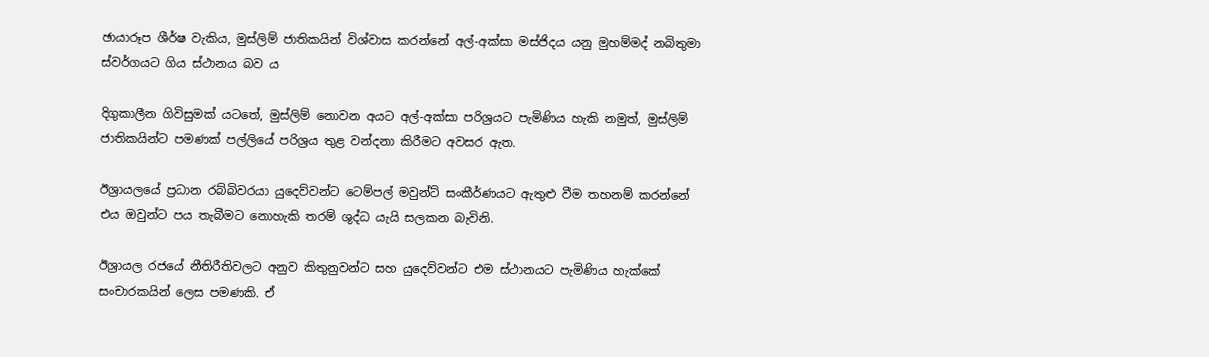ඡායාරූප ශීර්ෂ වැකිය, මුස්ලිම් ජාතිකයින් විශ්වාස කරන්නේ අල්-අක්සා මස්ජිදය යනු මුහම්මද් නබිතුමා ස්වර්ගයට ගිය ස්ථානය බව ය

දිගුකාලීන ගිවිසුමක් යටතේ, මුස්ලිම් නොවන අයට අල්-අක්සා පරිශ්‍රයට පැමිණිය හැකි නමුත්, මුස්ලිම් ජාතිකයින්ට පමණක් පල්ලියේ පරිශ්‍රය තුළ වන්දනා කිරීමට අවසර ඇත.

ඊශ්‍රායලයේ ප්‍රධාන රබ්බිවරයා යුදෙව්වන්ට ටෙම්පල් මවුන්ට් සංකීර්ණයට ඇතුළු වීම තහනම් කරන්නේ එය ඔවුන්ට පය තැබීමට නොහැකි තරම් ශුද්ධ යැයි සලකන බැවිනි.

ඊශ්‍රායල රජයේ නීතිරීතිවලට අනුව කිතුනුවන්ට සහ යුදෙව්වන්ට එම ස්ථානයට පැමිණිය හැක්කේ සංචාරකයින් ලෙස පමණකි. ඒ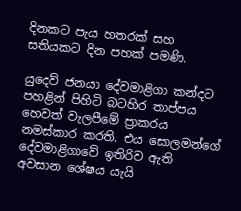දිනකට පැය හතරක් සහ සතියකට දින පහක් පමණි.

යුදෙව් ජනයා දේවමාළිගා කන්දට පහළින් පිහිටි බටහිර තාප්පය හෙවත් වැලපීමේ ප්‍රාකරය නමස්කාර කරති. එය සොලමන්ගේ දේවමාළිගාවේ ඉතිරිව ඇති අවසාන ශේෂය යැයි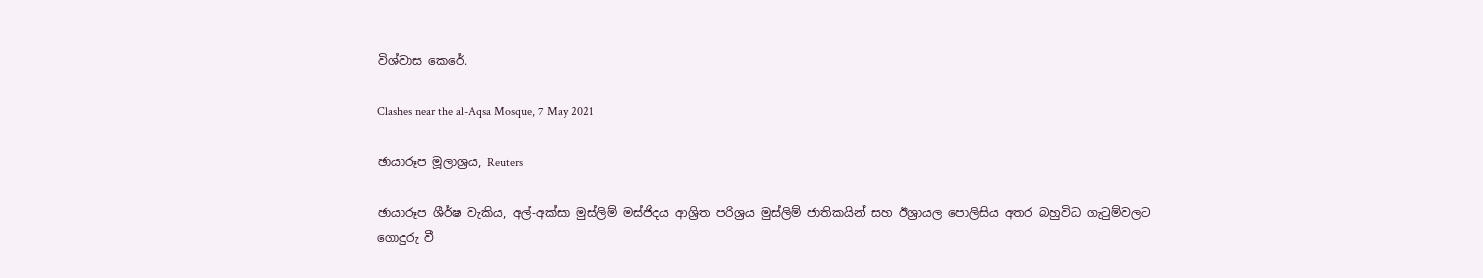විශ්වාස කෙරේ.

Clashes near the al-Aqsa Mosque, 7 May 2021

ඡායාරූප මූලාශ්‍රය, Reuters

ඡායාරූප ශීර්ෂ වැකිය, අල්-අක්සා මුස්ලිම් මස්ජිදය ආශ්‍රිත පරිශ්‍රය මුස්ලිම් ජාතිකයින් සහ ඊශ්‍රායල පොලිසිය අතර බහුවිධ ගැටුම්වලට ගොදුරු වී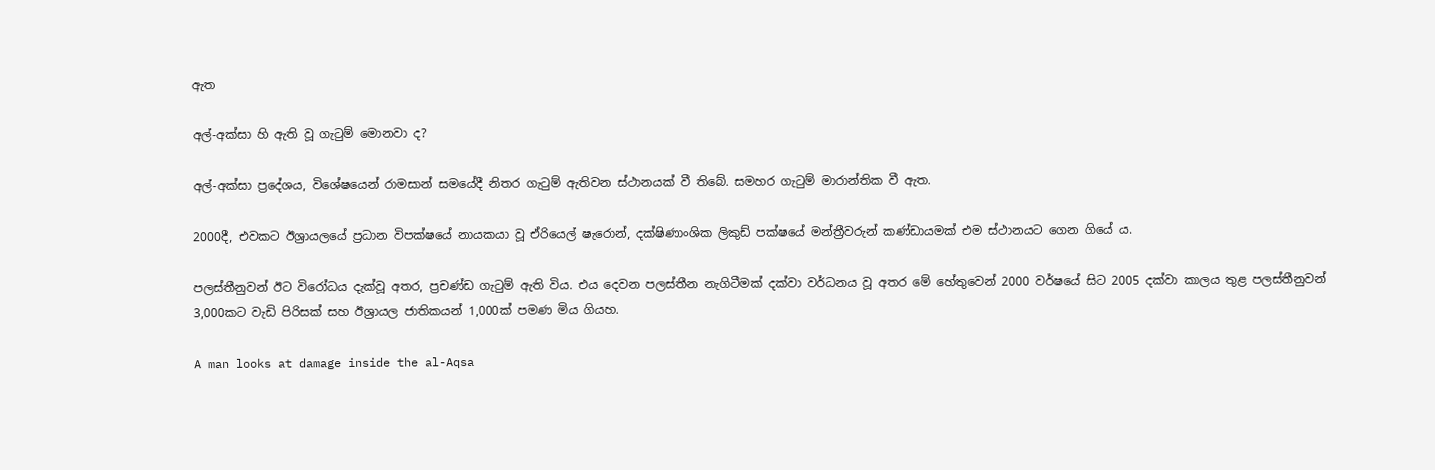ඇත

අල්-අක්සා හි ඇති වූ ගැටුම් මොනවා ද?

අල්-අක්සා ප්‍රදේශය, විශේෂයෙන් රාමසාන් සමයේදී නිතර ගැටුම් ඇතිවන ස්ථානයක් වී තිබේ. සමහර ගැටුම් මාරාන්තික වී ඇත.

2000දී, එවකට ඊශ්‍රායලයේ ප්‍රධාන විපක්ෂයේ නායකයා වූ ඒරියෙල් ෂැරොන්, දක්ෂිණාංශික ලිකුඩ් පක්ෂයේ මන්ත්‍රීවරුන් කණ්ඩායමක් එම ස්ථානයට ගෙන ගියේ ය.

පලස්තීනුවන් ඊට විරෝධය දැක්වූ අතර, ප්‍රචණ්ඩ ගැටුම් ඇති විය. එය දෙවන පලස්තීන නැගිටීමක් දක්වා වර්ධනය වූ අතර මේ හේතුවෙන් 2000 වර්ෂයේ සිට 2005 දක්වා කාලය තුළ පලස්තීනුවන් 3,000කට වැඩි පිරිසක් සහ ඊශ්‍රායල ජාතිකයන් 1,000ක් පමණ මිය ගියහ.

A man looks at damage inside the al-Aqsa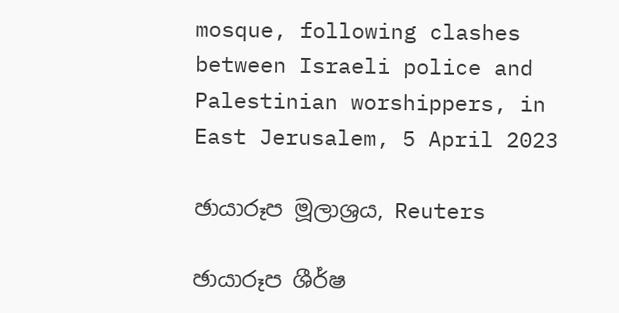mosque, following clashes between Israeli police and Palestinian worshippers, in East Jerusalem, 5 April 2023

ඡායාරූප මූලාශ්‍රය, Reuters

ඡායාරූප ශීර්ෂ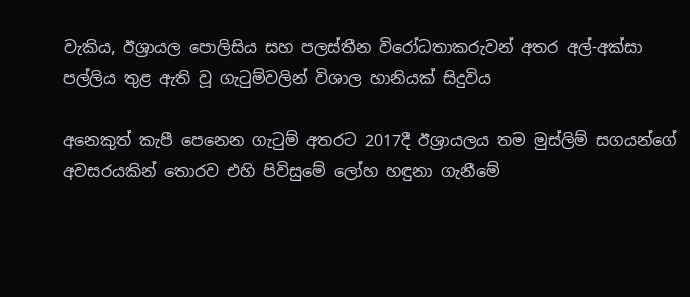වැකිය, ඊශ්‍රායල පොලිසිය සහ පලස්තීන විරෝධතාකරුවන් අතර අල්-අක්සා පල්ලිය තුළ ඇති වූ ගැටුම්වලින් විශාල හානියක් සිදුවිය

අනෙකුත් කැපී පෙනෙන ගැටුම් අතරට 2017දී ඊශ්‍රායලය තම මුස්ලිම් සගයන්ගේ අවසරයකින් තොරව එහි පිවිසුමේ ලෝහ හඳුනා ගැනීමේ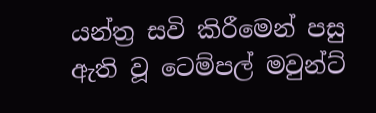යන්ත්‍ර සවි කිරීමෙන් පසු ඇති වූ ටෙම්පල් මවුන්ට්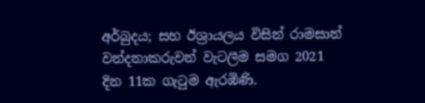අර්බුදය; සහ ඊශ්‍රායලය විසින් රාමසාන් වන්දනාකරුවන් වැටලීම සමග 2021 දින 11ක ගැටුම ඇරඹිණි.